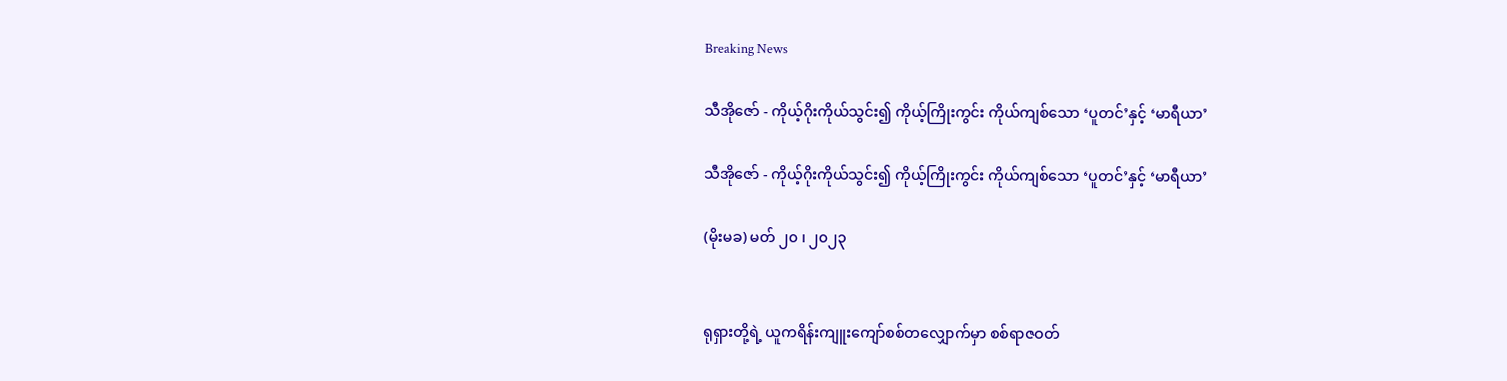Breaking News

သီအိုဇော် - ကိုယ့်ဂိုးကိုယ်သွင်း၍ ကိုယ့်ကြိုးကွင်း ကိုယ်ကျစ်သော ‘ပူတင်’နှင့် ‘မာရီယာ’

သီအိုဇော် - ကိုယ့်ဂိုးကိုယ်သွင်း၍ ကိုယ့်ကြိုးကွင်း ကိုယ်ကျစ်သော ‘ပူတင်’နှင့် ‘မာရီယာ’

(မိုးမခ) မတ် ၂၀ ၊ ၂၀၂၃


ရုရှားတို့ရဲ့ ယူကရိန်းကျူးကျော်စစ်တလျှောက်မှာ စစ်ရာဇဝတ်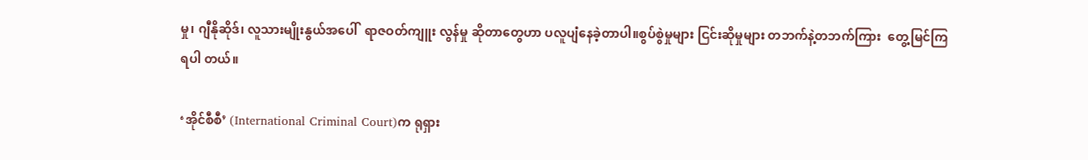မှု၊ ဂျီနိုဆိုဒ်၊ လူသားမျိုးနွယ်အပေါ်  ရာဇဝတ်ကျူး လွန်မှု ဆိုတာတွေဟာ ပလူပျံနေခဲ့တာပါ။စွပ်စွဲမှုများ ငြင်းဆိုမှုများ တဘက်နဲ့တဘက်ကြား  တွေ့မြင်ကြရပါ တယ်။

‘အိုင်စီစီ’ (International Criminal Court)က ရုရှား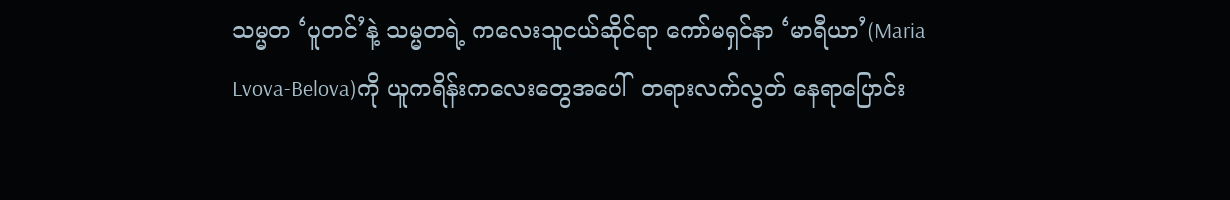သမ္မတ ‘ပူတင်’နဲ့ သမ္မတရဲ့ ကလေးသူငယ်ဆိုင်ရာ ကော်မရှင်နာ ‘မာရီယာ’(Maria Lvova-Belova)ကို ယူကရိန်းကလေးတွေအပေါ်  တရားလက်လွတ် နေရာပြောင်း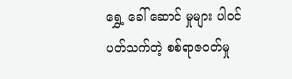ရွှေ့ ခေါ် ဆောင် မှုများ ပါဝင်ပတ်သက်တဲ့ စစ်ရာဇဝတ်မှု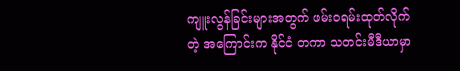ကျူးလွန်ခြင်းများအတွက် ဖမ်းဝရမ်းထုတ်လိုက်တဲ့ အကြောင်းက နိုင်ငံ တကာ သတင်းမီဒီယာမှာ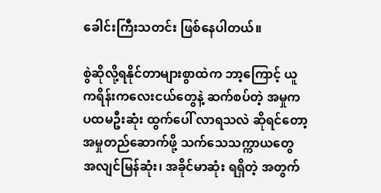ခေါင်းကြီးသတင်း ဖြစ်နေပါတယ်။

စွဲဆိုလို့ရနိုင်တာများစွာထဲက ဘာ့ကြောင့် ယူကရိန်းကလေးငယ်တွေနဲ့ ဆက်စပ်တဲ့ အမှုက ပထမဦးဆုံး ထွက်ပေါ် လာရသလဲ ဆိုရင်တော့ အမှုတည်ဆောက်ဖို့ သက်သေသက္ကာယတွေ အလျင်မြန်ဆုံး၊ အခိုင်မာဆုံး ရရှိတဲ့ အတွက်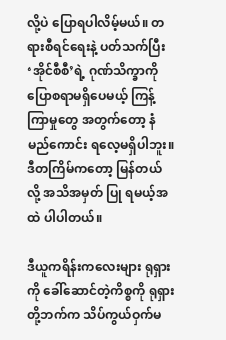လို့ပဲ ပြောရပါလိမ့်မယ်။ တရားစီရင်ရေးနဲ့ ပတ်သက်ပြီး ‘အိုင်စီစီ’ရဲ့ ဂုဏ်သိက္ခာကို ပြောစရာမရှိပေမယ့် ကြန့်ကြာမှုတွေ အတွက်တော့ နံမည်ကောင်း ရလေ့မရှိပါဘူး။ ဒီတကြိမ်ကတော့ မြန်တယ်လို့ အသိအမှတ် ပြု ရမယ့်အထဲ ပါပါတယ်။

ဒီယူကရိန်းကလေးများ ရုရှားကို ခေါ်ဆောင်တဲ့ကိစ္စကို ရုရှားတို့ဘက်က သိပ်ကွယ်ဝှက်မ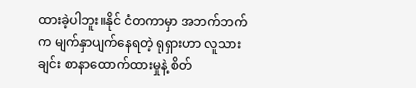ထားခဲ့ပါဘူး။နိုင် ငံတကာမှာ အဘက်ဘက်က မျက်နှာပျက်နေရတဲ့ ရုရှားဟာ လူသားချင်း စာနာထောက်ထားမှုနဲ့ စိတ်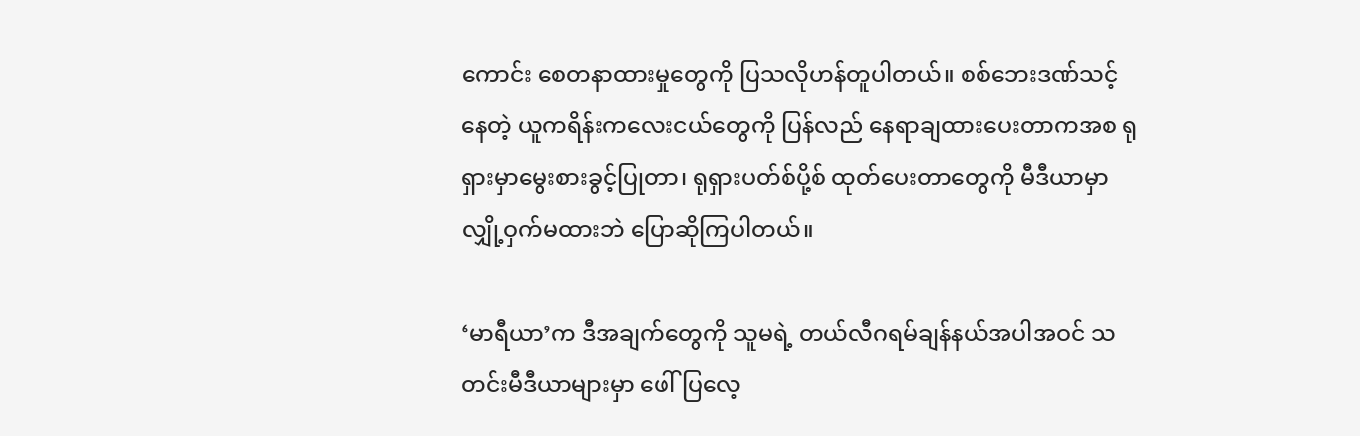ကောင်း စေတနာထားမှုတွေကို ပြသလိုဟန်တူပါတယ်။ စစ်ဘေးဒဏ်သင့်နေတဲ့ ယူကရိန်းကလေးငယ်တွေကို ပြန်လည် နေရာချထားပေးတာကအစ ရုရှားမှာမွေးစားခွင့်ပြုတာ၊ ရုရှားပတ်စ်ပို့စ် ထုတ်ပေးတာတွေကို မီဒီယာမှာ လျှို့ဝှက်မထားဘဲ ပြောဆိုကြပါတယ်။

‘မာရီယာ’က ဒီအချက်တွေကို သူမရဲ့ တယ်လီဂရမ်ချန်နယ်အပါအဝင် သတင်းမီဒီယာများမှာ ဖေါ်ပြလေ့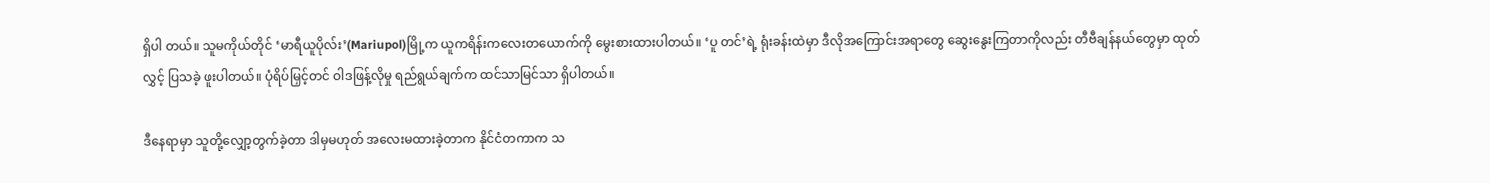ရှိပါ တယ်။ သူမကိုယ်တိုင် ‘မာရီယူပိုလ်း’(Mariupol)မြို့က ယူကရိန်းကလေးတယောက်ကို မွေးစားထားပါတယ်။ ‘ပူ တင်’ရဲ့ ရုံးခန်းထဲမှာ ဒီလိုအကြောင်းအရာတွေ ဆွေးနွေးကြတာကိုလည်း တီဗီချန်နယ်တွေမှာ ထုတ်လွှင့် ပြသခဲ့ ဖူးပါတယ်။ ပုံရိပ်မြှင့်တင် ဝါဒဖြန့်လိုမှု ရည်ရွယ်ချက်က ထင်သာမြင်သာ ရှိပါတယ်။

ဒီနေရာမှာ သူတို့လျှော့တွက်ခဲ့တာ ဒါမှမဟုတ် အလေးမထားခဲ့တာက နိုင်ငံတကာက သ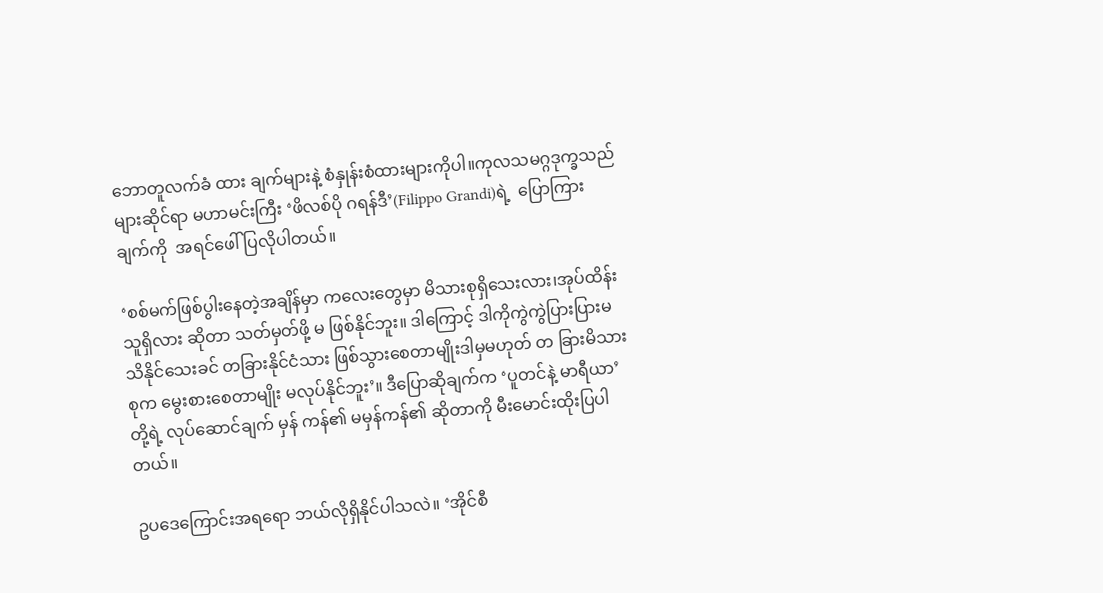ဘောတူလက်ခံ ထား ချက်များနဲ့ စံနှုန်းစံထားများကိုပါ။ကုလသမဂ္ဂဒုက္ခသည်များဆိုင်ရာ မဟာမင်းကြီး ‘ဖိလစ်ပို ဂရန်ဒီ’(Filippo Grandi)ရဲ့  ပြောကြားချက်ကို  အရင်ဖေါ်ပြလိုပါတယ်။

‘စစ်မက်ဖြစ်ပွါးနေတဲ့အချိန်မှာ ကလေးတွေမှာ မိသားစုရှိသေးလား၊အုပ်ထိန်းသူရှိလား ဆိုတာ သတ်မှတ်ဖို့ မ ဖြစ်နိုင်ဘူး။ ဒါကြောင့် ဒါကိုကွဲကွဲပြားပြားမသိနိုင်သေးခင် တခြားနိုင်ငံသား ဖြစ်သွားစေတာမျိုးဒါမှမဟုတ် တ ခြားမိသားစုက မွေးစားစေတာမျိုး မလုပ်နိုင်ဘူး’။ ဒီပြောဆိုချက်က ‘ပူတင်နဲ့ မာရီယာ’တို့ရဲ့ လုပ်ဆောင်ချက် မှန် ကန်၏ မမှန်ကန်၏ ဆိုတာကို မီးမောင်းထိုးပြပါတယ်။

ဥပဒေကြောင်းအရရော ဘယ်လိုရှိနိုင်ပါသလဲ။ ‘အိုင်စီ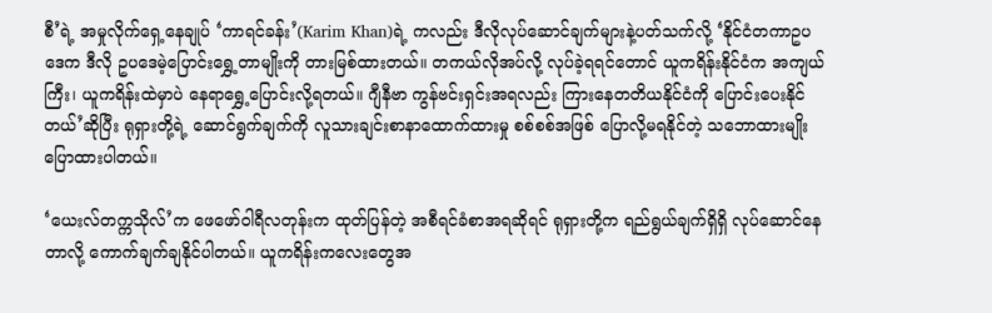စီ’ရဲ့ အမှုလိုက်ရှေ့နေချုပ် ‘ကာရင်ခန်း’(Karim Khan)ရဲ့ ကလည်း ဒီလိုလုပ်ဆောင်ချက်များနဲ့ပတ်သက်လို့ ‘နိုင်ငံတကာဥပဒေက ဒီလို ဥပဒေမဲ့ပြောင်းရွှေ့တာမျိုးကို တားမြစ်ထားတယ်။ တကယ်လိုအပ်လို့ လုပ်ခဲ့ရရင်တောင် ယူကရိန်းနိုင်ငံက အကျယ်ကြီး၊ ယူကရိန်းထဲမှာပဲ နေရာရွှေ့ပြောင်းလို့ရတယ်။ ဂျီနီဗာ ကွန်ဗင်းရှင်းအရလည်း ကြားနေတတိယနိုင်ငံကို ပြောင်းပေးနိုင်တယ်’ဆိုပြီး ရုရှားတို့ရဲ့ ဆောင်ရွက်ချက်ကို လူသားချင်းစာနာထောက်ထားမှု စစ်စစ်အဖြစ် ပြောလို့မရနိုင်တဲ့ သဘောထားမျိုး ပြောထားပါတယ်။

‘ယေးလ်တက္ကသိုလ်’က ဖေဖော်ဝါရီလတုန်းက ထုတ်ပြန်တဲ့ အစီရင်ခံစာအရဆိုရင် ရုရှားတို့က ရည်ရွယ်ချက်ရှိရှိ လုပ်ဆောင်နေတာလို့ ကောက်ချက်ချနိုင်ပါတယ်။ ယူကရိန်းကလေးတွေအ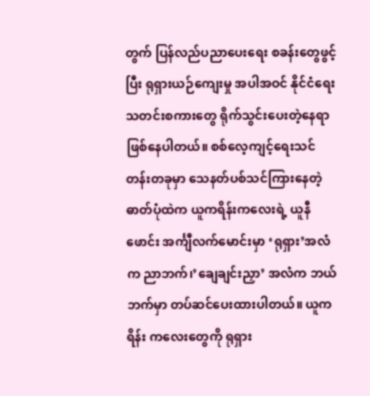တွက် ပြန်လည်ပညာပေးရေး စခန်းတွေဖွင့်ပြီး ရုရှားယဉ်ကျေးမှု အပါအဝင် နိုင်ငံရေးသတင်းစကားတွေ ရိုက်သွင်းပေးတဲ့နေရာ ဖြစ်နေပါတယ်။ စစ်လေ့ကျင့်ရေးသင်တန်းတခုမှာ သေနတ်ပစ်သင်ကြားနေတဲ့ ဓာတ်ပုံထဲက ယူကရိန်းကလေးရဲ့ ယူနီဖောင်း အင်္ကျီလက်မောင်းမှာ ‘ရုရှား’အလံက ညာဘက်၊’ချေချင်းညှာ’ အလံက ဘယ်ဘက်မှာ တပ်ဆင်ပေးထားပါတယ်။ ယူကရိန်း ကလေးတွေကို ရုရှား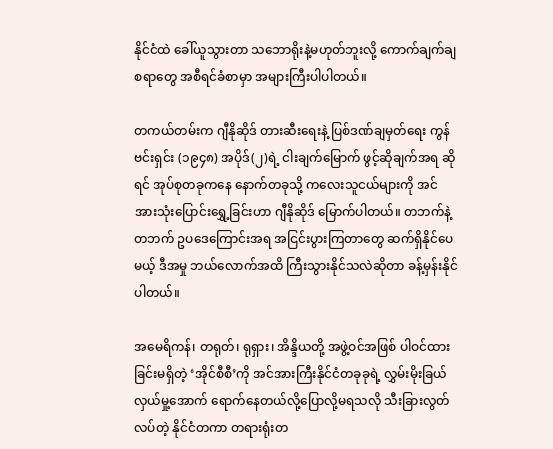နိုင်ငံထဲ ခေါ်ယူသွားတာ သဘောရိုးနဲ့မဟုတ်ဘူးလို့ ကောက်ချက်ချစရာတွေ အစီရင်ခံစာမှာ အများကြီးပါပါတယ်။

တကယ်တမ်းက ဂျီနိုဆိုဒ် တားဆီးရေးနဲ့ ပြစ်ဒဏ်ချမှတ်ရေး ကွန်ဗင်းရှင်း (၁၉၄၈) အပိုဒ်(၂)ရဲ့ ငါးချက်မြောက် ဖွင့်ဆိုချက်အရ ဆိုရင် အုပ်စုတခုကနေ နောက်တခုသို့ ကလေးသူငယ်များကို အင်အားသုံးပြောင်းရွှေ့ခြင်းဟာ ဂျီနိုဆိုဒ် မြောက်ပါတယ်။ တဘက်နဲ့တဘက် ဥပဒေကြောင်းအရ အငြင်းပွားကြတာတွေ ဆက်ရှိနိုင်ပေမယ့် ဒီအမှု ဘယ်လောက်အထိ ကြီးသွားနိုင်သလဲဆိုတာ ခန့်မှန်းနိုင်ပါတယ်။

အမေရိကန်၊ တရုတ်၊ ရုရှား၊ အိန္ဒိယတို့ အဖွဲ့ဝင်အဖြစ် ပါဝင်ထားခြင်းမရှိတဲ့ ‘အိုင်စီစီ’ကို အင်အားကြီးနိုင်ငံတခုခုရဲ့ လွှမ်းမိုးခြယ်လှယ်မှု့အောက် ရောက်နေတယ်လို့ပြောလို့မရသလို သီးခြားလွတ်လပ်တဲ့ နိုင်ငံတကာ တရားရုံးတ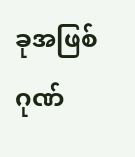ခုအဖြစ် ဂုဏ်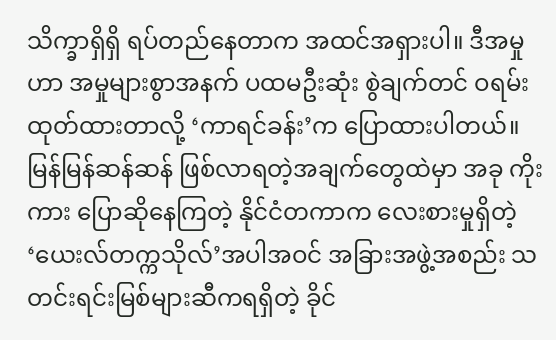သိက္ခာရှိရှိ ရပ်တည်နေတာက အထင်အရှားပါ။ ဒီအမှုဟာ အမှုများစွာအနက် ပထမဦးဆုံး စွဲချက်တင် ဝရမ်းထုတ်ထားတာလို့ ‘ကာရင်ခန်း’က ပြောထားပါတယ်။ မြန်မြန်ဆန်ဆန် ဖြစ်လာရတဲ့အချက်တွေထဲမှာ အခု ကိုးကား ပြောဆိုနေကြတဲ့ နိုင်ငံတကာက လေးစားမှုရှိတဲ့ ‘ယေးလ်တက္ကသိုလ်’အပါအဝင် အခြားအဖွဲ့အစည်း သ တင်းရင်းမြစ်များဆီကရရှိတဲ့ ခိုင်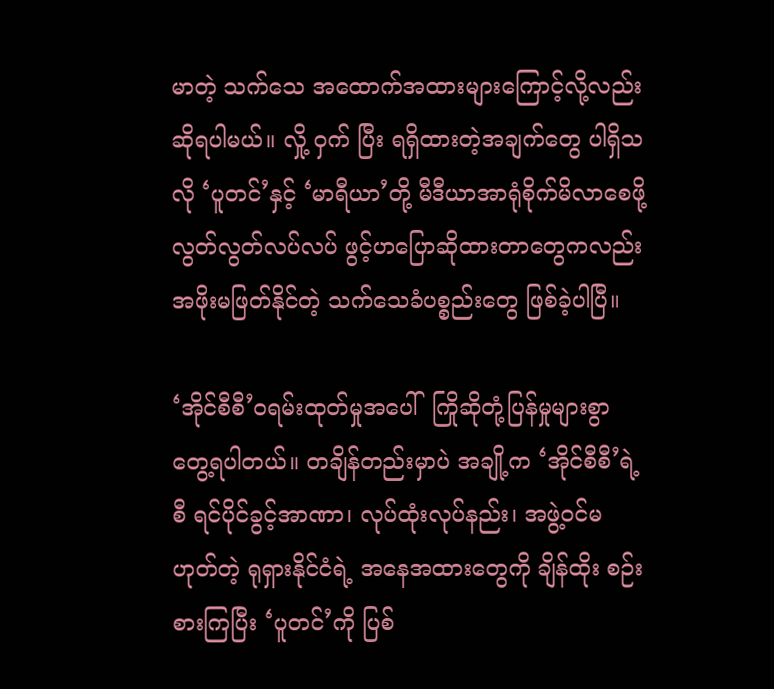မာတဲ့ သက်သေ အ‌ထောက်အထားများကြောင့်လို့လည်း ဆိုရပါမယ်။ လှို့ ဝှက် ပြီး ရရှိထားတဲ့အချက်တွေ ပါရှိသလို ‘ပူတင်’နှင့် ‘မာရီယာ’တို့ မီဒီယာအာရုံစိုက်မိလာစေဖို့ လွတ်လွတ်လပ်လပ် ဖွင့်ဟပြောဆိုထားတာတွေကလည်း အဖိုးမဖြတ်နိုင်တဲ့ သက်သေခံပစ္စည်းတွေ ဖြစ်ခဲ့ပါပြီ။

‘အိုင်စီစီ’ဝရမ်းထုတ်မှုအပေါ်  ကြိုဆိုတုံ့ပြန်မှုများစွာ တွေ့ရပါတယ်။ တချိန်တည်းမှာပဲ အချို့က ‘အိုင်စီစီ’ရဲ့ စီ ရင်ပိုင်ခွင့်အာဏာ၊ လုပ်ထုံးလုပ်နည်း၊ အဖွဲ့ဝင်မဟုတ်တဲ့ ရုရှားနိုင်ငံရဲ့ အနေအထားတွေကို ချိန်ထိုး စဉ်းစားကြပြီး ‘ပူတင်’ကို ပြစ်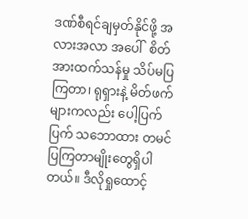ဒဏ်စီရင်ချမှတ်နိုင်ဖို့ အလားအလာ အပေါ်  စိတ်အားထက်သန်မှု သိပ်မပြကြတာ၊ ရုရှားနဲ့ မိတ်ဖက်များကလည်း ပေါ့ပြက်ပြက် သဘောထား တမင်ပြကြတာမျိုးတွေရှိပါတယ်။ ဒီလိုရှုထောင့်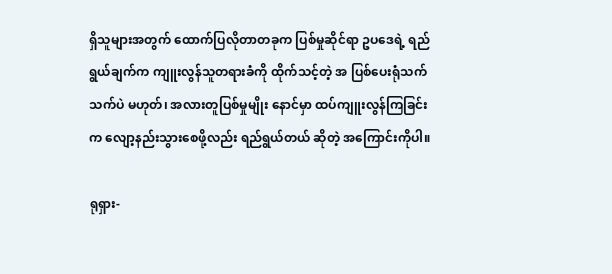ရှိသူများအတွက် ထောက်ပြလိုတာတခုက ပြစ်မှုဆိုင်ရာ ဥပဒေရဲ့ ရည်ရွယ်ချက်က ကျူးလွန်သူတရားခံကို ထိုက်သင့်တဲ့ အ ပြစ်ပေးရုံသက်သက်ပဲ မဟုတ်၊ အလားတူပြစ်မှုမျိုး နောင်မှာ ထပ်ကျူးလွန်ကြခြင်းက လျော့နည်းသွားစေဖို့လည်း ရည်ရွယ်တယ် ဆိုတဲ့ အကြောင်းကိုပါ။

ရုရှား-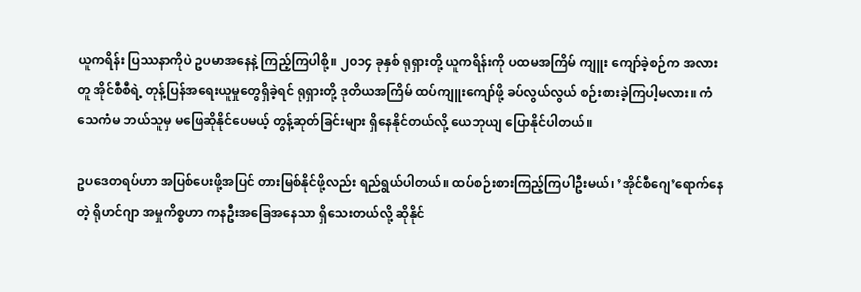ယူကရိန်း ပြဿနာကိုပဲ ဥပမာအနေနဲ့ ကြည့်ကြပါစို့။ ၂၀၁၄ ခုနှစ် ရုရှားတို့ ယူကရိန်းကို ပထမအကြိမ် ကျူး ကျော်ခဲ့စဉ်က အလားတူ အိုင်စီစီရဲ့ တုန့်ပြန်အရေးယူမှုတွေရှိခဲ့ရင် ရုရှားတို့ ဒုတိယအကြိမ် ထပ်ကျူးကျော်ဖို့ ခပ်လွယ်လွယ် စဉ်းစားခဲ့ကြပါ့မလား။ ကံသေကံမ ဘယ်သူမှ မဖြေဆိုနိုင်ပေမယ့် တွန့်ဆုတ်ခြင်းများ ရှိနေနိုင်တယ်လို့ ယေဘုယျ ပြောနိုင်ပါတယ်။

ဥပဒေတရပ်ဟာ အပြစ်ပေးဖို့အပြင် တားမြစ်နိုင်ဖို့လည်း ရည်ရွယ်ပါတယ်။ ထပ်စဉ်းစားကြည့်ကြပါဦးမယ်၊ ’အိုင်စီဂျေ’ရောက်နေတဲ့ ရိုဟင်ဂျာ အမှုကိစ္စဟာ ကနဦးအခြေအနေသာ ရှိသေးတယ်လို့ ဆိုနိုင်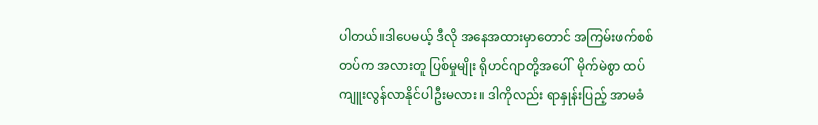ပါတယ်။ဒါပေမယ့် ဒီလို အနေအထားမှာတောင် အကြမ်းဖက်စစ်တပ်က အလားတူ ပြစ်မှုမျိုး ရိုဟင်ဂျာတို့အပေါ်  မိုက်မဲစွာ ထပ်ကျူးလွန်လာနိုင်ပါဦးမလား။ ဒါကိုလည်း ရာနှုန်းပြည့် အာမခံ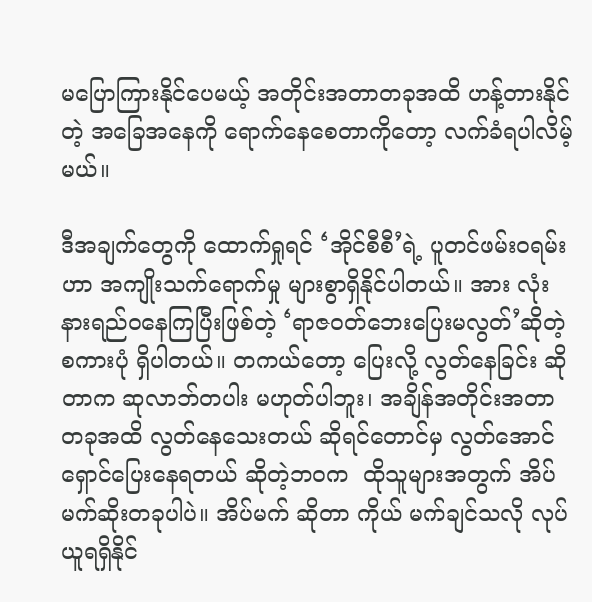မပြောကြားနိုင်ပေမယ့် အတိုင်းအတာတခုအထိ ဟန့်တားနိုင်တဲ့ အခြေအနေကို ရောက်နေစေတာကိုတော့ လက်ခံရပါလိမ့်မယ်။

ဒီအချက်တွေကို ထောက်ရှုရင် ‘အိုင်စီစီ’ရဲ့ ပူတင်ဖမ်းဝရမ်းဟာ အကျိုးသက်ရောက်မှု များစွာရှိနိုင်ပါတယ်။ အား လုံး နားရည်ဝနေကြပြီးဖြစ်တဲ့ ‘ရာဇဝတ်ဘေးပြေးမလွတ်’ဆိုတဲ့ စကားပုံ ရှိပါတယ်။ တကယ်တော့ ပြေးလို့ လွတ်နေခြင်း ဆိုတာက ဆုလာဘ်တပါး မဟုတ်ပါဘူး၊ အချိန်အတိုင်းအတာတခုအထိ လွတ်နေသေးတယ် ဆိုရင်တောင်မှ လွတ်အောင်ရှောင်ပြေးနေရတယ် ဆိုတဲ့ဘဝက  ထိုသူများအတွက် အိပ်မက်ဆိုးတခုပါပဲ။ အိပ်မက် ဆိုတာ ကိုယ် မက်ချင်သလို လုပ်ယူရရှိနိုင်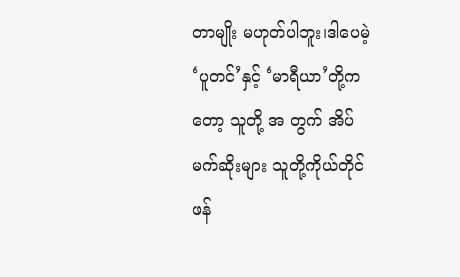တာမျိုး မဟုတ်ပါဘူး၊ဒါပေမဲ့ ‘ပူတင်’နှင့် ‘မာရီယာ’တို့ကတော့ သူတို့ အ တွက် အိပ်မက်ဆိုးများ သူတို့ကိုယ်တိုင် ဖန်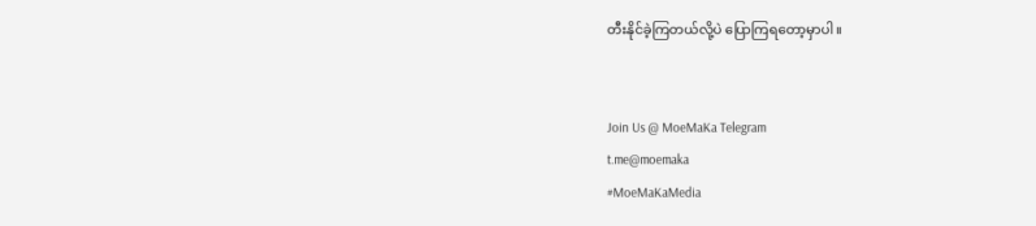တီးနိုင်ခဲ့ကြတယ်လို့ပဲ ပြောကြရတော့မှာပါ။


Join Us @ MoeMaKa Telegram
t.me@moemaka
#MoeMaKaMedia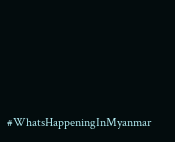#WhatsHappeningInMyanmar